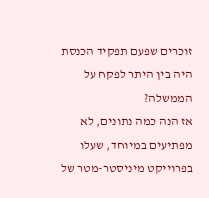זוכרים שפעם תפקיד הכנסת היה בין היתר לפקח על הממשלה?
אז הנה כמה נתונים, לא מפתיעים במיוחד, שעלו בפרוייקט מיניסטר-מטר של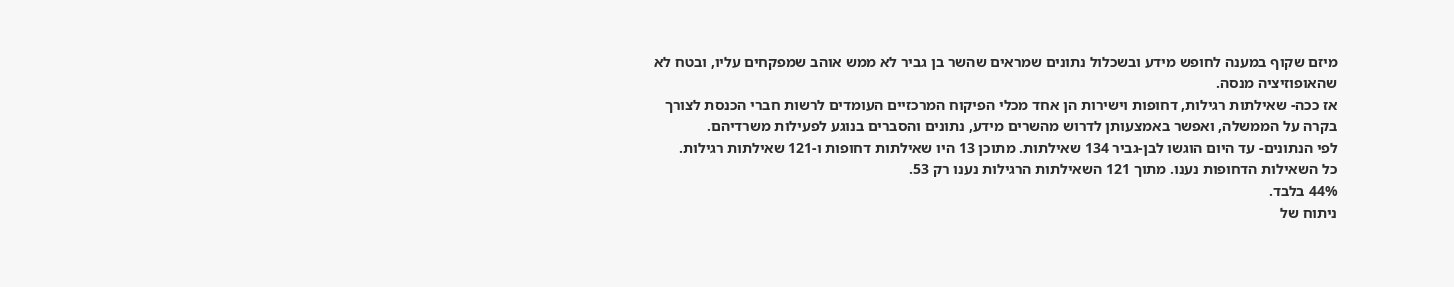מיזם שקוף במענה לחופש מידע ובשכלול נתונים שמראים שהשר בן גביר לא ממש אוהב שמפקחים עליו, ובטח לא שהאופוזיציה מנסה.
אז ככה- שאילתות רגילות, דחופות וישירות הן אחד מכלי הפיקוח המרכזיים העומדים לרשות חברי הכנסת לצורך בקרה על הממשלה, ואפשר באמצעותן לדרוש מהשרים מידע, נתונים והסברים בנוגע לפעילות משרדיהם.
לפי הנתונים- עד היום הוגשו לבן-גביר 134 שאילתות. מתוכן 13 היו שאילתות דחופות ו-121 שאילתות רגילות.
כל השאילות הדחופות נענו. מתוך 121 השאילתות הרגילות נענו רק 53.
44% בלבד.
ניתוח של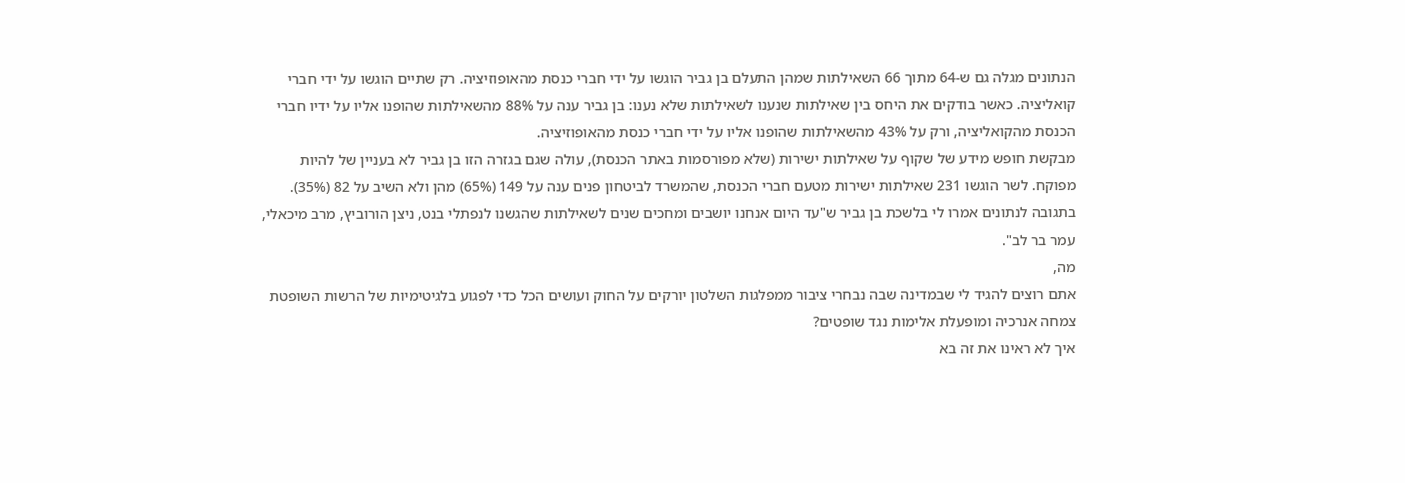הנתונים מגלה גם ש-64 מתוך 66 השאילתות שמהן התעלם בן גביר הוגשו על ידי חברי כנסת מהאופוזיציה. רק שתיים הוגשו על ידי חברי קואליציה. כאשר בודקים את היחס בין שאילתות שנענו לשאילתות שלא נענו: בן גביר ענה על 88% מהשאילתות שהופנו אליו על ידיו חברי הכנסת מהקואליציה, ורק על 43% מהשאילתות שהופנו אליו על ידי חברי כנסת מהאופוזיציה.
מבקשת חופש מידע של שקוף על שאילתות ישירות (שלא מפורסמות באתר הכנסת), עולה שגם בגזרה הזו בן גביר לא בעניין של להיות מפוקח. לשר הוגשו 231 שאילתות ישירות מטעם חברי הכנסת, שהמשרד לביטחון פנים ענה על 149 (65%) מהן ולא השיב על 82 (35%).
בתגובה לנתונים אמרו לי בלשכת בן גביר ש"עד היום אנחנו יושבים ומחכים שנים לשאילתות שהגשנו לנפתלי בנט, ניצן הורוביץ, מרב מיכאלי, עמר בר לב".
מה,
אתם רוצים להגיד לי שבמדינה שבה נבחרי ציבור ממפלגות השלטון יורקים על החוק ועושים הכל כדי לפגוע בלגיטימיות של הרשות השופטת צמחה אנרכיה ומופעלת אלימות נגד שופטים?
איך לא ראינו את זה בא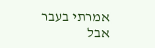אמרתי בעבר אבל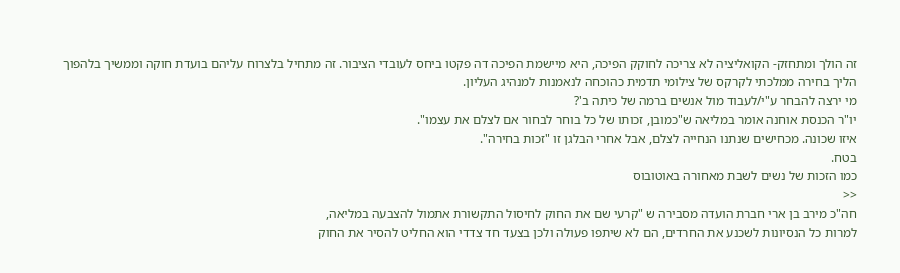זה הולך ומתחזק- הקואליציה לא צריכה לחוקק הפיכה, היא מיישמת הפיכה דה פקטו ביחס לעובדי הציבור. זה מתחיל בלצרוח עליהם בועדת חוקה וממשיך בלהפוך הליך בחירה ממלכתי לקרקס של צילומי תדמית כהוכחה לנאמנות למנהיג העליון.
מי ירצה להבחר ע"י/לעבוד מול אנשים ברמה של כיתה ב'?
יו"ר הכנסת אוחנה אומר במליאה ש"כמובן, זכותו של כל בוחר לבחור אם לצלם את עצמו".
איזו שכונה. מכחישים שנתנו הנחייה לצלם, אבל אחרי הבלגן זו "זכות בחירה".
בטח.
כמו הזכות של נשים לשבת מאחורה באוטובוס
<<
חה"כ מירב בן ארי חברת הועדה מסבירה ש "קרעי שם את החוק לחיסול התקשורת אתמול להצבעה במליאה,
למרות כל הנסיונות לשכנע את החרדים, הם לא שיתפו פעולה ולכן בצעד חד צדדי הוא החליט להסיר את החוק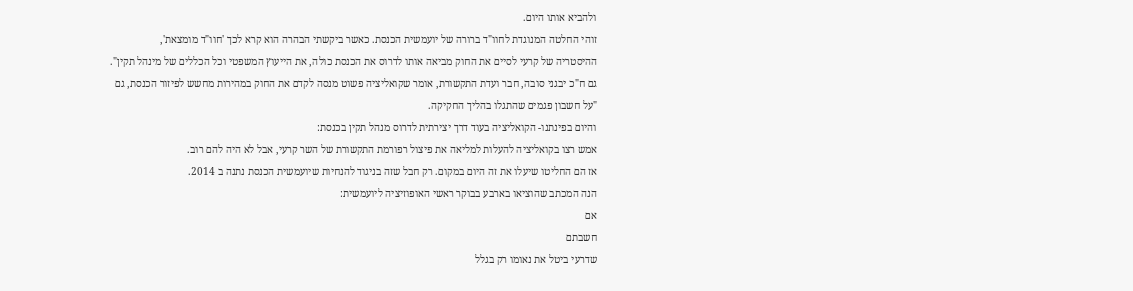ולהביא אותו היום.
זוהי החלטה המנוגדת לחוו"ד ברורה של יועמשית הכנסת. כאשר ביקשתי הבהרה הוא קרא לכך 'חוו"ד מומצאת',
ההיסטריה של קרעי לסיים את החוק מביאה אותו לדרוס את הכנסת כולה, את הייעוץ המשפטי וכל הכללים של מינהל תקין".
גם ח"כ יבגני סובה, חבר ועדת התקשורת, אומר שקואליציה פשוט מנסה לקדם את החוק במהירות מחשש לפיזור הכנסת, גם "על חשבון פגמים שהתגלו בהליך החקיקה.
והיום בפינתנו- הקואליציה בעוד דרך יצירתית לדרוס מנהל תקין בכנסת:
אמש רצו בקואליציה להעלות למליאה את פיצול רפורמת התקשורת של השר קרעי, אבל לא היה להם רוב.
אז הם החליטו שיעלו את זה היום במקום. רק חבל שזה בניגוד להנחיות שיועמשית הכנסת נתנה ב 2014.
הנה המכתב שהוציאו בארבע בבוקר ראשי האופוזיציה ליועמשית:
אם
חשבתם
שדרעי ביטל את נאומו רק בגלל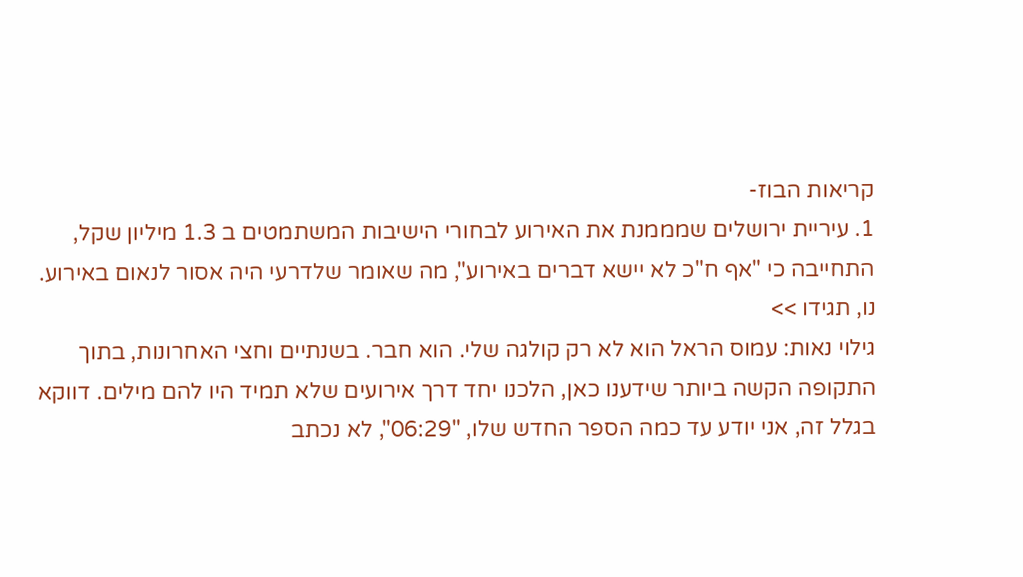קריאות הבוז-
1. עיריית ירושלים שמממנת את האירוע לבחורי הישיבות המשתמטים ב 1.3 מיליון שקל, התחייבה כי "אף ח"כ לא יישא דברים באירוע", מה שאומר שלדרעי היה אסור לנאום באירוע.
נו, תגידו >>
גילוי נאות: עמוס הראל הוא לא רק קולגה שלי. הוא חבר. בשנתיים וחצי האחרונות, בתוך התקופה הקשה ביותר שידענו כאן, הלכנו יחד דרך אירועים שלא תמיד היו להם מילים. דווקא בגלל זה, אני יודע עד כמה הספר החדש שלו, "06:29", לא נכתב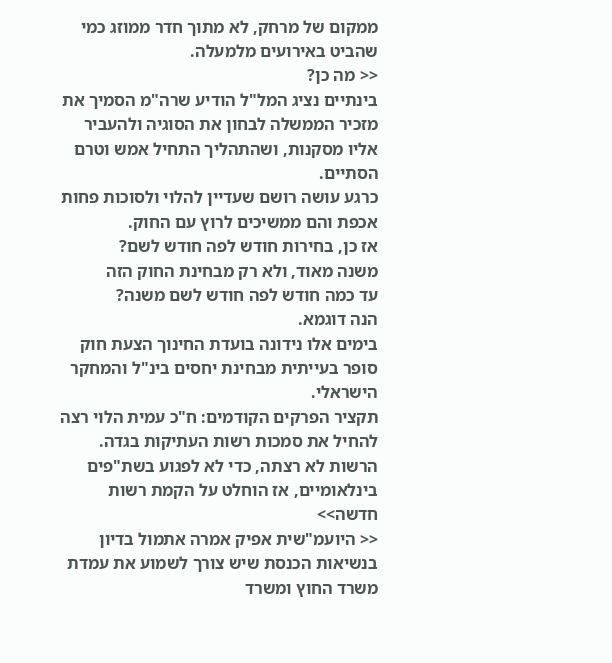ממקום של מרחק, לא מתוך חדר ממוזג כמי שהביט באירועים מלמעלה.
<< מה כן?
בינתיים נציג המל"ל הודיע שרה"מ הסמיך את מזכיר הממשלה לבחון את הסוגיה ולהעביר אליו מסקנות, ושהתהליך התחיל אמש וטרם הסתיים.
כרגע עושה רושם שעדיין להלוי ולסוכות פחות אכפת והם ממשיכים לרוץ עם החוק.
אז כן, בחירות חודש לפה חודש לשם?
משנה מאוד, ולא רק מבחינת החוק הזה
עד כמה חודש לפה חודש לשם משנה?
הנה דוגמא.
בימים אלו נידונה בועדת החינוך הצעת חוק סופר בעייתית מבחינת יחסים בינ"ל והמחקר הישראלי.
תקציר הפרקים הקודמים: ח"כ עמית הלוי רצה להחיל את סמכות רשות העתיקות בגדה. הרשות לא רצתה, כדי לא לפגוע בשת"פים בינלאומיים, אז הוחלט על הקמת רשות חדשה>>
<< היועמ"שית אפיק אמרה אתמול בדיון בנשיאות הכנסת שיש צורך לשמוע את עמדת משרד החוץ ומשרד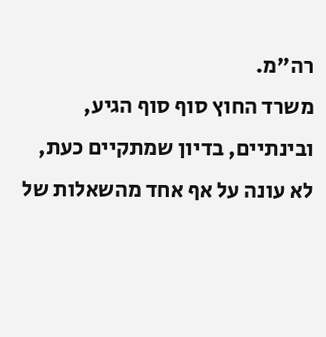רה"מ.
משרד החוץ סוף סוף הגיע, ובינתיים, בדיון שמתקיים כעת, לא עונה על אף אחד מהשאלות של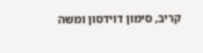קריב, סימון דוידסון ומשה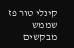קינלי טור פז שממש מבקשים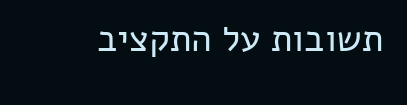תשובות על התקציב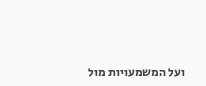ועל המשמעויות מול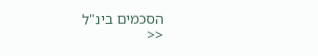הסכמים בינ"ל
<<